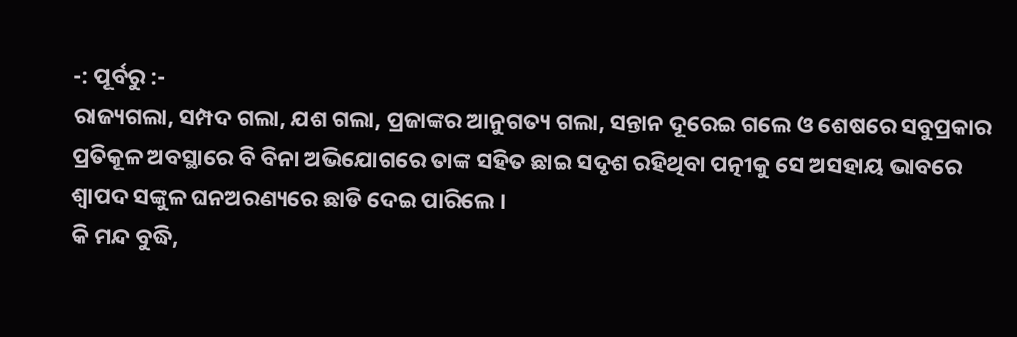-: ପୂର୍ବରୁ :-
ରାଜ୍ୟଗଲା, ସମ୍ପଦ ଗଲା, ଯଶ ଗଲା, ପ୍ରଜାଙ୍କର ଆନୁଗତ୍ୟ ଗଲା, ସନ୍ତାନ ଦୂରେଇ ଗଲେ ଓ ଶେଷରେ ସବୁପ୍ରକାର ପ୍ରତିକୂଳ ଅବସ୍ଥାରେ ବି ବିନା ଅଭିଯୋଗରେ ତାଙ୍କ ସହିତ ଛାଇ ସଦୃଶ ରହିଥିବା ପତ୍ନୀକୁ ସେ ଅସହାୟ ଭାବରେ ଶ୍ୱାପଦ ସଙ୍କୁଳ ଘନଅରଣ୍ୟରେ ଛାଡି ଦେଇ ପାରିଲେ ।
କି ମନ୍ଦ ବୁଦ୍ଧି,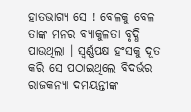ହାତଭାଗ୍ୟ ସେ ! ବେଳକୁ ବେଳ ତାଙ୍କ ମନର ବ୍ୟାକୁଳତା ବୃଦ୍ଧି ପାଉଥିଲା । ସ୍ୱର୍ଣ୍ଣପକ୍ଷ ହଂସକୁ ଦୂତ କରି ସେ ପଠାଇଥିଲେ ବିଦର୍ଭର ରାଜକନ୍ୟା ଦମୟନ୍ତୀଙ୍କ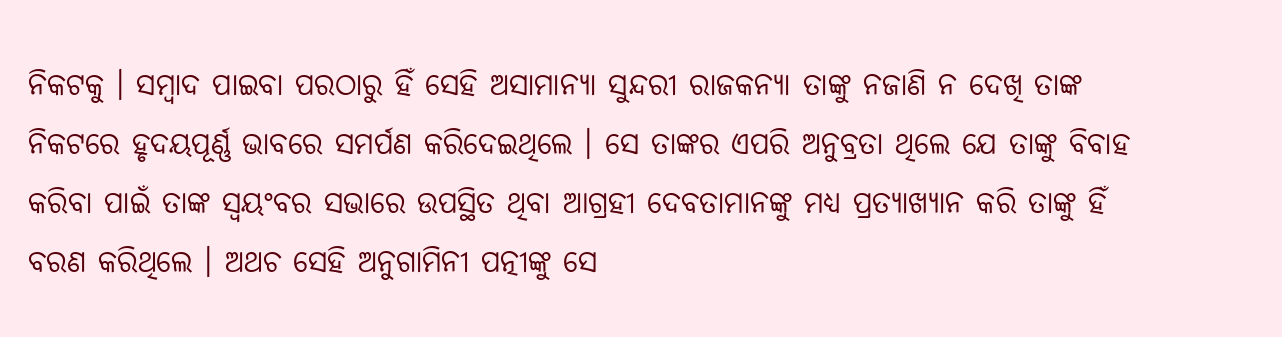ନିକଟକୁ । ସମ୍ୱାଦ ପାଇବା ପରଠାରୁ ହିଁ ସେହି ଅସାମାନ୍ୟା ସୁନ୍ଦରୀ ରାଜକନ୍ୟା ତାଙ୍କୁ ନଜାଣି ନ ଦେଖି ତାଙ୍କ ନିକଟରେ ହୃଦୟପୂର୍ଣ୍ଣ ଭାବରେ ସମର୍ପଣ କରିଦେଇଥିଲେ । ସେ ତାଙ୍କର ଏପରି ଅନୁବ୍ରତା ଥିଲେ ଯେ ତାଙ୍କୁ ବିବାହ କରିବା ପାଇଁ ତାଙ୍କ ସ୍ୱୟଂବର ସଭାରେ ଉପସ୍ଥିତ ଥିବା ଆଗ୍ରହୀ ଦେବତାମାନଙ୍କୁ ମଧ୍ୟ ପ୍ରତ୍ୟାଖ୍ୟାନ କରି ତାଙ୍କୁ ହିଁ ବରଣ କରିଥିଲେ । ଅଥଚ ସେହି ଅନୁଗାମିନୀ ପତ୍ନୀଙ୍କୁ ସେ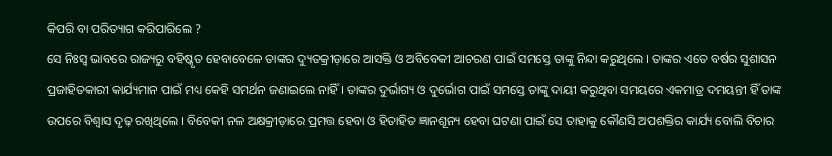କିପରି ବା ପରିତ୍ୟାଗ କରିପାରିଲେ ?
ସେ ନିଃସ୍ୱ ଭାବରେ ରାଜ୍ୟରୁ ବହିଷ୍କୃତ ହେବାବେଳେ ତାଙ୍କର ଦ୍ୟୁତକ୍ରୀଡ଼ାରେ ଆସକ୍ତି ଓ ଅବିବେକୀ ଆଚରଣ ପାଇଁ ସମସ୍ତେ ତାଙ୍କୁ ନିନ୍ଦା କରୁଥିଲେ । ତାଙ୍କର ଏତେ ବର୍ଷର ସୁଶାସନ ପ୍ରଜାହିତକାରୀ କାର୍ଯ୍ୟମାନ ପାଇଁ ମଧ୍ୟ କେହି ସମର୍ଥନ ଜଣାଇଲେ ନାହିଁ । ତାଙ୍କର ଦୁର୍ଭାଗ୍ୟ ଓ ଦୁର୍ଭୋଗ ପାଇଁ ସମସ୍ତେ ତାଙ୍କୁ ଦାୟୀ କରୁଥିବା ସମୟରେ ଏକମାତ୍ର ଦମୟନ୍ତୀ ହିଁ ତାଙ୍କ ଉପରେ ବିଶ୍ୱାସ ଦୃଢ଼ ରଖିଥିଲେ । ବିବେକୀ ନଳ ଅକ୍ଷକ୍ରୀଡ଼ାରେ ପ୍ରମତ୍ତ ହେବା ଓ ହିତାହିତ ଜ୍ଞାନଶୂନ୍ୟ ହେବା ଘଟଣା ପାଇଁ ସେ ତାହାକୁ କୌଣସି ଅପଶକ୍ତିର କାର୍ଯ୍ୟ ବୋଲି ବିଚାର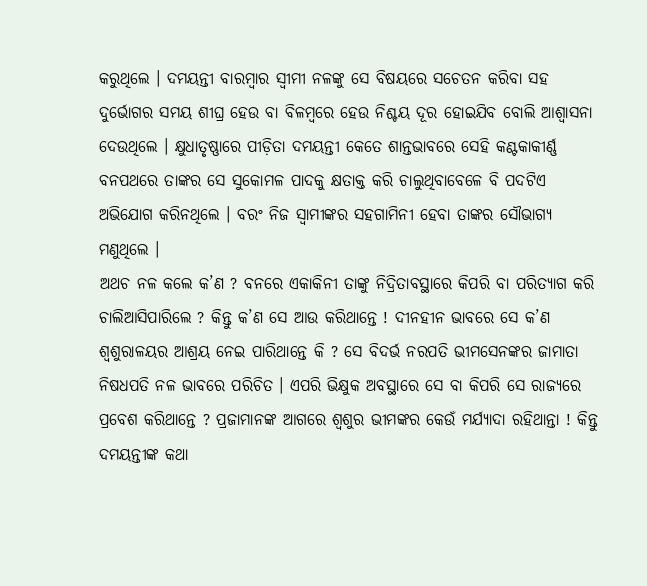କରୁଥିଲେ । ଦମୟନ୍ତୀ ବାରମ୍ୱାର ସ୍ୱୀମୀ ନଳଙ୍କୁ ସେ ବିଷୟରେ ସଚେତନ କରିବା ସହ ଦୁର୍ଭୋଗର ସମୟ ଶୀଘ୍ର ହେଉ ବା ବିଳମ୍ୱରେ ହେଉ ନିଶ୍ଚୟ ଦୂର ହୋଇଯିବ ବୋଲି ଆଶ୍ୱାସନା ଦେଉଥିଲେ । କ୍ଷୁଧାତୃଷ୍ଣାରେ ପୀଡ଼ିତା ଦମୟନ୍ତୀ କେତେ ଶାନ୍ତଭାବରେ ସେହି କଣ୍ଟକାକୀର୍ଣ୍ଣ ବନପଥରେ ତାଙ୍କର ସେ ସୁକୋମଳ ପାଦକୁ କ୍ଷତାକ୍ତ କରି ଚାଲୁଥିବାବେଳେ ବି ପଦଟିଏ ଅଭିଯୋଗ କରିନଥିଲେ । ବରଂ ନିଜ ସ୍ୱାମୀଙ୍କର ସହଗାମିନୀ ହେବା ତାଙ୍କର ସୌଭାଗ୍ୟ ମଣୁଥିଲେ ।
ଅଥଚ ନଳ କଲେ କ’ଣ ? ବନରେ ଏକାକିନୀ ତାଙ୍କୁ ନିଦ୍ରିତାବସ୍ଥାରେ କିପରି ବା ପରିତ୍ୟାଗ କରି ଚାଲିଆସିପାରିଲେ ? କିନ୍ତୁ କ’ଣ ସେ ଆଉ କରିଥାନ୍ତେ ! ଦୀନହୀନ ଭାବରେ ସେ କ’ଣ ଶ୍ୱଶୁରାଳୟର ଆଶ୍ରୟ ନେଇ ପାରିଥାନ୍ତେ କି ? ସେ ବିଦର୍ଭ ନରପତି ଭୀମସେନଙ୍କର ଜାମାତା ନିଷଧପତି ନଳ ଭାବରେ ପରିଚିତ । ଏପରି ଭିକ୍ଷୁକ ଅବସ୍ଥାରେ ସେ ବା କିପରି ସେ ରାଜ୍ୟରେ ପ୍ରବେଶ କରିଥାନ୍ତେ ? ପ୍ରଜାମାନଙ୍କ ଆଗରେ ଶ୍ୱଶୁର ଭୀମଙ୍କର କେଉଁ ମର୍ଯ୍ୟାଦା ରହିଥାନ୍ତା ! କିନ୍ତୁ ଦମୟନ୍ତୀଙ୍କ କଥା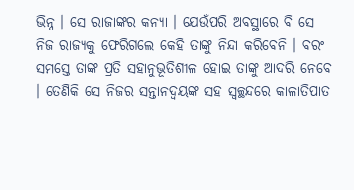ଭିନ୍ନ । ସେ ରାଜାଙ୍କର କନ୍ୟା । ଯେଉଁପରି ଅବସ୍ଥାରେ ବି ସେ ନିଜ ରାଜ୍ୟକୁ ଫେରିଗଲେ କେହି ତାଙ୍କୁ ନିନ୍ଦା କରିବେନି । ବରଂ ସମସ୍ତେ ତାଙ୍କ ପ୍ରତି ସହାନୁଭୂତିଶୀଳ ହୋଇ ତାଙ୍କୁ ଆଦରି ନେବେ । ତେଣିକି ସେ ନିଜର ସନ୍ତାନଦ୍ୱୟଙ୍କ ସହ ସ୍ୱଚ୍ଛନ୍ଦରେ କାଳାତିପାତ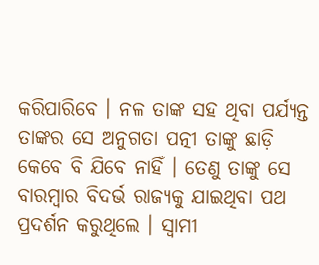କରିପାରିବେ । ନଳ ତାଙ୍କ ସହ ଥିବା ପର୍ଯ୍ୟନ୍ତ ତାଙ୍କର ସେ ଅନୁଗତା ପତ୍ନୀ ତାଙ୍କୁ ଛାଡ଼ି କେବେ ବି ଯିବେ ନାହିଁ । ତେଣୁ ତାଙ୍କୁ ସେ ବାରମ୍ୱାର ବିଦର୍ଭ ରାଜ୍ୟକୁ ଯାଇଥିବା ପଥ ପ୍ରଦର୍ଶନ କରୁଥିଲେ । ସ୍ୱାମୀ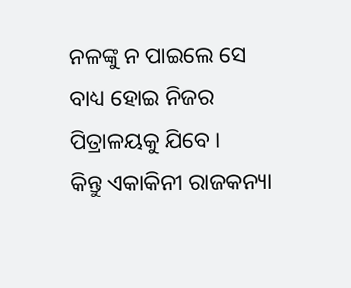ନଳଙ୍କୁ ନ ପାଇଲେ ସେ ବାଧ୍ୟ ହୋଇ ନିଜର ପିତ୍ରାଳୟକୁ ଯିବେ ।
କିନ୍ତୁ ଏକାକିନୀ ରାଜକନ୍ୟା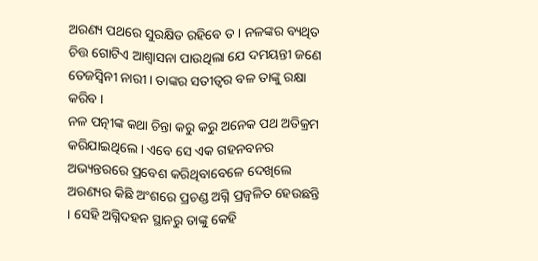ଅରଣ୍ୟ ପଥରେ ସୁରକ୍ଷିତ ରହିବେ ତ । ନଳଙ୍କର ବ୍ୟଥିତ ଚିତ୍ତ ଗୋଟିଏ ଆଶ୍ୱାସନା ପାଉଥିଲା ଯେ ଦମୟନ୍ତୀ ଜଣେ ତେଜସ୍ୱିନୀ ନାରୀ । ତାଙ୍କର ସତୀତ୍ୱର ବଳ ତାଙ୍କୁ ରକ୍ଷା କରିବ ।
ନଳ ପତ୍ନୀଙ୍କ କଥା ଚିନ୍ତା କରୁ କରୁ ଅନେକ ପଥ ଅତିକ୍ରମ କରିଯାଇଥିଲେ । ଏବେ ସେ ଏକ ଗହନବନର ଅଭ୍ୟନ୍ତରରେ ପ୍ରବେଶ କରିଥିବାବେଳେ ଦେଖିଲେ ଅରଣ୍ୟର କିଛି ଅଂଶରେ ପ୍ରଚଣ୍ଡ ଅଗ୍ନି ପ୍ରଜ୍ୱଳିତ ହେଉଛନ୍ତି । ସେହି ଅଗ୍ନିଦହନ ସ୍ଥାନରୁ ତାଙ୍କୁ କେହି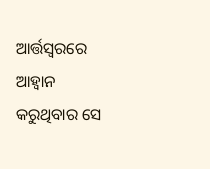ଆର୍ତ୍ତସ୍ୱରରେ ଆହ୍ୱାନ କରୁଥିବାର ସେ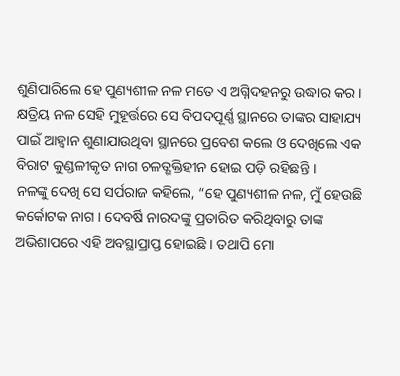ଶୁଣିପାରିଲେ ହେ ପୁଣ୍ୟଶୀଳ ନଳ ମତେ ଏ ଅଗ୍ନିଦହନରୁ ଉଦ୍ଧାର କର ।
କ୍ଷତ୍ରିୟ ନଳ ସେହି ମୁହୂର୍ତ୍ତରେ ସେ ବିପଦପୂର୍ଣ୍ଣ ସ୍ଥାନରେ ତାଙ୍କର ସାହାଯ୍ୟ ପାଇଁ ଆହ୍ୱାନ ଶୁଣାଯାଉଥିବା ସ୍ଥାନରେ ପ୍ରବେଶ କଲେ ଓ ଦେଖିଲେ ଏକ ବିରାଟ କୁଣ୍ଡଳୀକୃତ ନାଗ ଚଳତ୍ଶକ୍ତିହୀନ ହୋଇ ପଡ଼ି ରହିଛନ୍ତି ।
ନଳଙ୍କୁ ଦେଖି ସେ ସର୍ପରାଜ କହିଲେ, “ହେ ପୁଣ୍ୟଶୀଳ ନଳ, ମୁଁ ହେଉଛି କର୍କୋଟକ ନାଗ । ଦେବର୍ଷି ନାରଦଙ୍କୁ ପ୍ରତାରିତ କରିଥିବାରୁ ତାଙ୍କ ଅଭିଶାପରେ ଏହି ଅବସ୍ଥାପ୍ରାପ୍ତ ହୋଇଛି । ତଥାପି ମୋ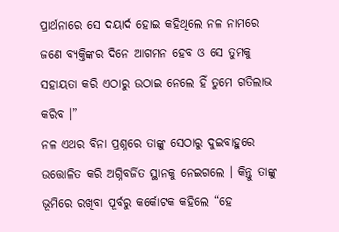ପ୍ରାର୍ଥନାରେ ସେ ଦୟାର୍ଦ ହୋଇ କହିଥିଲେ ନଳ ନାମରେ ଜଣେ ବ୍ୟକ୍ତିଙ୍କର ଦିନେ ଆଗମନ ହେବ ଓ ସେ ତୁମକୁ ସହାୟତା କରି ଏଠାରୁ ଉଠାଇ ନେଲେ ହିଁ ତୁମେ ଗତିଲାଭ କରିବ ।”
ନଳ ଏଥର ବିନା ପ୍ରଶ୍ନରେ ତାଙ୍କୁ ସେଠାରୁ ଦୁଇବାହୁରେ ଉତ୍ତୋଳିତ କରି ଅଗ୍ନିବର୍ଜିତ ସ୍ଥାନକୁ ନେଇଗଲେ । କିନ୍ତୁ ତାଙ୍କୁ ଭୂମିରେ ରଖିବା ପୂର୍ବରୁ କର୍କୋଟକ କହିଲେ “ହେ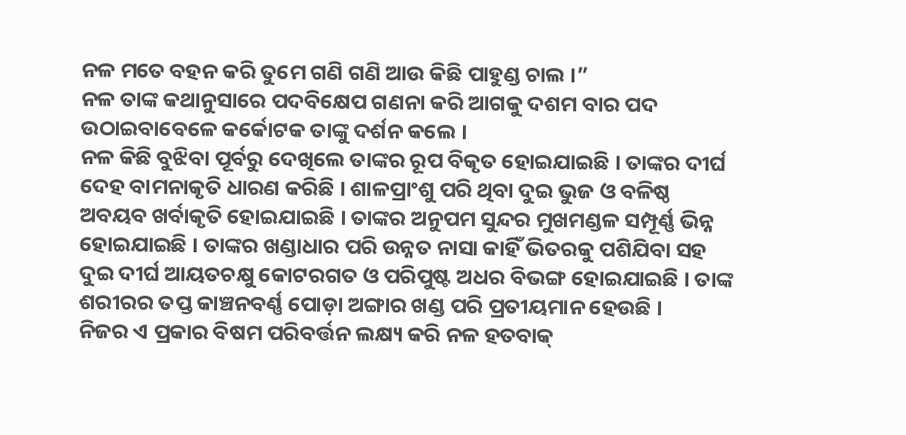ନଳ ମତେ ବହନ କରି ତୁମେ ଗଣି ଗଣି ଆଉ କିଛି ପାହୁଣ୍ଡ ଚାଲ ।”
ନଳ ତାଙ୍କ କଥାନୁସାରେ ପଦବିକ୍ଷେପ ଗଣନା କରି ଆଗକୁ ଦଶମ ବାର ପଦ ଉଠାଇବାବେଳେ କର୍କୋଟକ ତାଙ୍କୁ ଦର୍ଶନ କଲେ ।
ନଳ କିଛି ବୁଝିବା ପୂର୍ବରୁ ଦେଖିଲେ ତାଙ୍କର ରୂପ ବିକୃତ ହୋଇଯାଇଛି । ତାଙ୍କର ଦୀର୍ଘ ଦେହ ବାମନାକୃତି ଧାରଣ କରିଛି । ଶାଳପ୍ରାଂଶୁ ପରି ଥିବା ଦୁଇ ଭୁଜ ଓ ବଳିଷ୍ଠ ଅବୟବ ଖର୍ବାକୃତି ହୋଇଯାଇଛି । ତାଙ୍କର ଅନୁପମ ସୁନ୍ଦର ମୁଖମଣ୍ଡଳ ସମ୍ପୂର୍ଣ୍ଣ ଭିନ୍ନ ହୋଇଯାଇଛି । ତାଙ୍କର ଖଣ୍ଡାଧାର ପରି ଉନ୍ନତ ନାସା କାହିଁ ଭିତରକୁ ପଶିଯିବା ସହ ଦୁଇ ଦୀର୍ଘ ଆୟତଚକ୍ଷୁ କୋଟରଗତ ଓ ପରିପୁଷ୍ଟ ଅଧର ବିଭଙ୍ଗ ହୋଇଯାଇଛି । ତାଙ୍କ ଶରୀରର ତପ୍ତ କାଞ୍ଚନବର୍ଣ୍ଣ ପୋଡ଼ା ଅଙ୍ଗାର ଖଣ୍ଡ ପରି ପ୍ରତୀୟମାନ ହେଉଛି ।
ନିଜର ଏ ପ୍ରକାର ବିଷମ ପରିବର୍ତ୍ତନ ଲକ୍ଷ୍ୟ କରି ନଳ ହତବାକ୍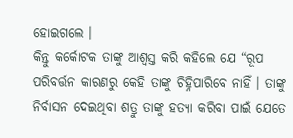ହୋଇଗଲେ ।
କିନ୍ତୁ କର୍କୋଟକ ତାଙ୍କୁ ଆଶ୍ୱସ୍ତ କରି କହିଲେ ଯେ “ରୂପ ପରିବର୍ତ୍ତନ କାରଣରୁ କେହି ତାଙ୍କୁ ଚିହ୍ନିପାରିବେ ନାହିଁ । ତାଙ୍କୁ ନିର୍ବାସନ ଦେଇଥିବା ଶତ୍ରୁ ତାଙ୍କୁ ହତ୍ୟା କରିବା ପାଇଁ ଯେତେ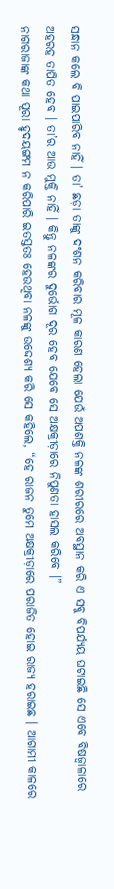ସନ୍ଧାନ କଲେ ବି ପାଇପାରିବ ନାହିଁ । ତା’ ଛଡ଼ା ତାଙ୍କୁ ଦଂଶନ କରିବାର ମୂଳ କାରଣ ହେଲା ଯେଉଁ ଅପଶକ୍ତି ନଳଙ୍କ ଶରୀରରେ ଅବସ୍ଥାନ କରି ଏ ସବୁ ବିପର୍ଯ୍ୟୟ ଘଟାଇଛି ସେ ଏବେ ବିଷଜ୍ୱାଳାରେ ଅହରହ ତାପିତ ହେବ । ତା’ର ଆଉ ମୁକ୍ତି ନାହିଁ । କିନ୍ତୁ ନଳଙ୍କର ଦୁର୍ଭୋଗ ଦୂର ହେବ ଯେବେ ସେ ଅକ୍ଷକ୍ରୀଡ଼ାରେ ନିପୁଣତା ହାସଲ କରିବେ ।”
ନାଗରାଜାଙ୍କ କଥା ପୂରା ହୃଦୟଙ୍ଗମ ନ କରିପାରି ଇତସ୍ତତଃ ହେଉଥିବା ନଳଙ୍କୁ ଉଦ୍ଦେଶ୍ୟ କରି ସେ କହିଲେ, “ହେ ରାଜନ ତୁମେ ଅକ୍ଷକ୍ରୀଡ଼ାରେ ପରାଜିତ ହୋଇ ରାଜ୍ୟ ହରାଇଛ । ଆଗାମୀ କାଳରେ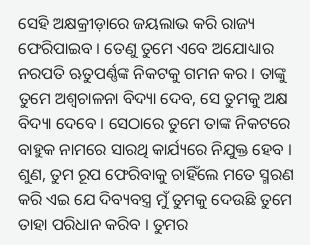ସେହି ଅକ୍ଷକ୍ରୀଡ଼ାରେ ଜୟଲାଭ କରି ରାଜ୍ୟ ଫେରିପାଇବ । ତେଣୁ ତୁମେ ଏବେ ଅଯୋଧ୍ୟାର ନରପତି ଋତୁପର୍ଣ୍ଣଙ୍କ ନିକଟକୁ ଗମନ କର । ତାଙ୍କୁ ତୁମେ ଅଶ୍ୱଚାଳନା ବିଦ୍ୟା ଦେବ, ସେ ତୁମକୁ ଅକ୍ଷ ବିଦ୍ୟା ଦେବେ । ସେଠାରେ ତୁମେ ତାଙ୍କ ନିକଟରେ ବାହୁକ ନାମରେ ସାରଥି କାର୍ଯ୍ୟରେ ନିଯୁକ୍ତ ହେବ । ଶୁଣ, ତୁମ ରୂପ ଫେରିବାକୁ ଚାହିଁଲେ ମତେ ସ୍ମରଣ କରି ଏଇ ଯେ ଦିବ୍ୟବସ୍ତ୍ର ମୁଁ ତୁମକୁ ଦେଉଛି ତୁମେ ତାହା ପରିଧାନ କରିବ । ତୁମର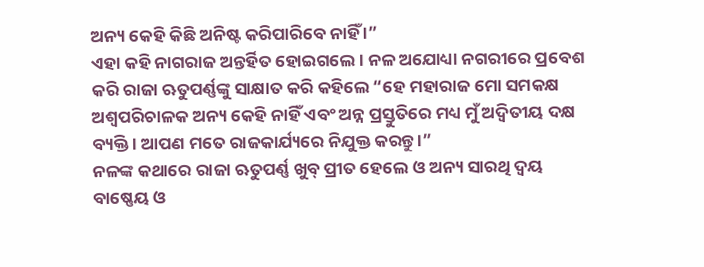ଅନ୍ୟ କେହି କିଛି ଅନିଷ୍ଟ କରିପାରିବେ ନାହିଁ ।”
ଏହା କହି ନାଗରାଜ ଅନ୍ତର୍ହିତ ହୋଇଗଲେ । ନଳ ଅଯୋଧ୍ୟା ନଗରୀରେ ପ୍ରବେଶ କରି ରାଜା ଋତୁପର୍ଣ୍ଣଙ୍କୁ ସାକ୍ଷାତ କରି କହିଲେ “ହେ ମହାରାଜ ମୋ ସମକକ୍ଷ ଅଶ୍ୱପରିଚାଳକ ଅନ୍ୟ କେହି ନାହିଁ ଏବଂ ଅନ୍ନ ପ୍ରସ୍ତୁତିରେ ମଧ୍ୟ ମୁଁ ଅଦ୍ୱିତୀୟ ଦକ୍ଷ ବ୍ୟକ୍ତି । ଆପଣ ମତେ ରାଜକାର୍ଯ୍ୟରେ ନିଯୁକ୍ତ କରନ୍ତୁ ।”
ନଳଙ୍କ କଥାରେ ରାଜା ଋତୁପର୍ଣ୍ଣ ଖୁବ୍ ପ୍ରୀତ ହେଲେ ଓ ଅନ୍ୟ ସାରଥି ଦ୍ୱୟ ବାଷ୍ଣେୟ ଓ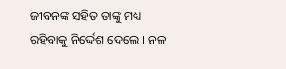ଜୀବନଙ୍କ ସହିତ ତାଙ୍କୁ ମଧ୍ୟ ରହିବାକୁ ନିର୍ଦ୍ଦେଶ ଦେଲେ । ନଳ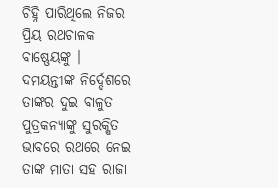ଚିହ୍ନି ପାରିଥିଲେ ନିଜର ପ୍ରିୟ ରଥଚାଳକ ବାଷ୍ଣେୟଙ୍କୁ । ଦମୟନ୍ତୀଙ୍କ ନିର୍ଦ୍ଦେଶରେ ତାଙ୍କର ଦୁଇ ବାଳୁତ ପୁତ୍ରକନ୍ୟାଙ୍କୁ ସୁରକ୍ଷିତ ଭାବରେ ରଥରେ ନେଇ ତାଙ୍କ ମାତା ସହ ରାଜା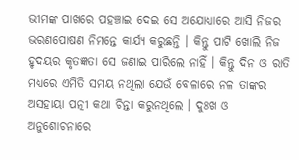ଭୀମଙ୍କ ପାଖରେ ପହଞ୍ଚାଇ ଦେଇ ସେ ଅଯୋଧ୍ୟାରେ ଆସି ନିଜର ଭରଣପୋଷଣ ନିମନ୍ତେ କାର୍ଯ୍ୟ କରୁଛନ୍ତି । କିନ୍ତୁ ପାଟି ଖୋଲି ନିଜ ହୃଦୟର କୃତଜ୍ଞତା ସେ ଜଣାଇ ପାରିଲେ ନାହିଁ । କିନ୍ତୁ ଦିନ ଓ ରାତି ମଧ୍ୟରେ ଏମିତି ସମୟ ନଥିଲା ଯେଉଁ ବେଳାରେ ନଳ ତାଙ୍କର ଅସହାୟା ପତ୍ନୀ କଥା ଚିନ୍ତା କରୁନଥିଲେ । ଦୁଃଖ ଓ ଅନୁଶୋଚନାରେ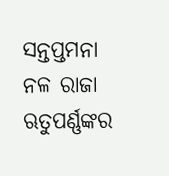ସନ୍ତପ୍ତମନା ନଳ ରାଜା ଋତୁପର୍ଣ୍ଣଙ୍କର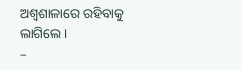ଅଶ୍ୱଶାଳାରେ ରହିବାକୁ ଲାଗିଲେ ।
–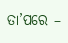ତା’ପରେ –